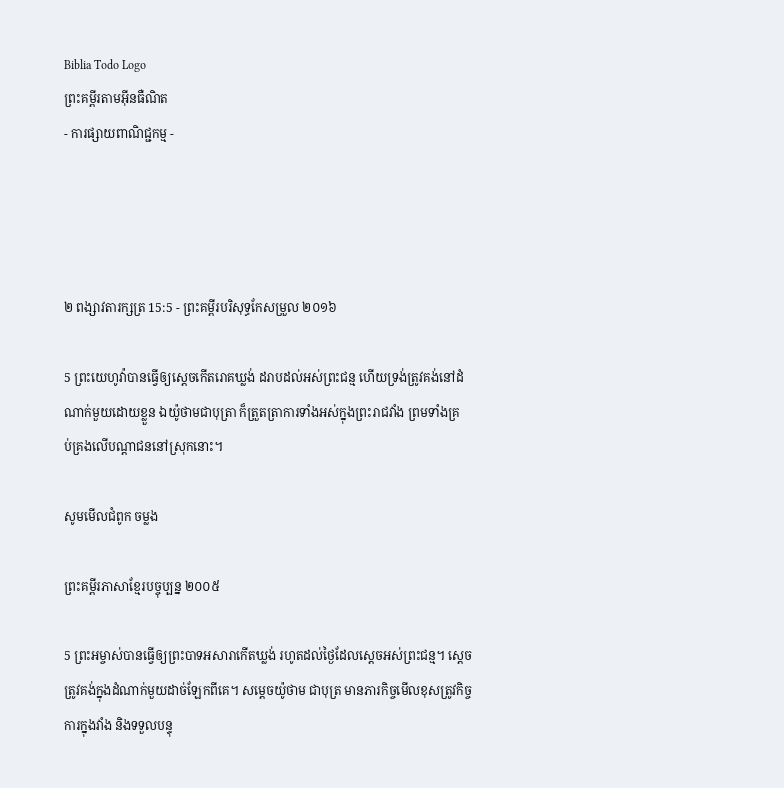Biblia Todo Logo
ព្រះគម្ពីរតាមអ៊ីនធឺណិត
- ការផ្សាយពាណិជ្ជកម្ម -




២ ពង្សាវ‌តារ‌ក្សត្រ 15:5 - ព្រះគម្ពីរបរិសុទ្ធកែសម្រួល ២០១៦

5 ព្រះ‌យេហូវ៉ាបានធ្វើឲ្យស្តេចកើតរោគឃ្លង់ ដរាបដល់អស់ព្រះ‌ជន្ម ហើយទ្រង់ត្រូវគង់នៅដំណាក់មួយដោយខ្លួន ឯយ៉ូថាមជា‌បុត្រា ក៏ត្រួត‌ត្រាការទាំងអស់ក្នុងព្រះ‌រាជ‌វាំង ព្រមទាំងគ្រប់‌គ្រងលើបណ្ដា‌ជននៅស្រុកនោះ។

សូមមើលជំពូក ចម្លង

ព្រះគម្ពីរភាសាខ្មែរបច្ចុប្បន្ន ២០០៥

5 ព្រះ‌អម្ចាស់បានធ្វើឲ្យព្រះ‌បាទអសា‌រាកើតឃ្លង់ រហូតដល់ថ្ងៃដែលស្ដេចអស់ព្រះ‌ជន្ម។ ស្ដេចត្រូវគង់ក្នុងដំណាក់មួយដាច់ឡែកពីគេ។ សម្ដេចយ៉ូថាម ជាបុត្រ មានភារ‌កិច្ចមើលខុសត្រូវកិច្ចការក្នុងវាំង និងទទួលបន្ទុ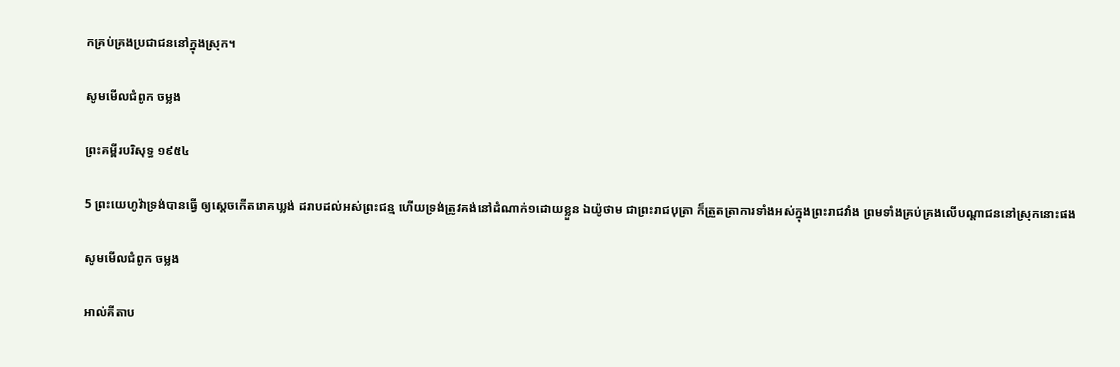កគ្រប់‌គ្រងប្រជា‌ជននៅក្នុងស្រុក។

សូមមើលជំពូក ចម្លង

ព្រះគម្ពីរបរិសុទ្ធ ១៩៥៤

5 ព្រះ‌យេហូវ៉ាទ្រង់បានធ្វើ ឲ្យស្តេចកើតរោគឃ្លង់ ដរាបដល់អស់ព្រះ‌ជន្ម ហើយទ្រង់ត្រូវគង់នៅដំណាក់១ដោយខ្លួន ឯយ៉ូថាម ជាព្រះ‌រាជ‌បុត្រា ក៏ត្រួត‌ត្រាការទាំងអស់ក្នុងព្រះ‌រាជ‌វាំង ព្រមទាំងគ្រប់‌គ្រងលើបណ្តាជននៅស្រុកនោះផង

សូមមើលជំពូក ចម្លង

អាល់គីតាប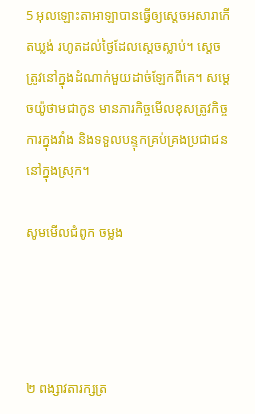5 អុលឡោះ‌តាអាឡាបានធ្វើឲ្យស្តេចអសារាកើតឃ្លង់ រហូតដល់ថ្ងៃដែលស្តេចស្លាប់។ ស្តេចត្រូវនៅក្នុងដំណាក់មួយដាច់ឡែកពីគេ។ សម្តេចយ៉ូថាមជាកូន មានភារកិច្ចមើលខុសត្រូវកិច្ចការក្នុងវាំង និងទទួលបន្ទុកគ្រប់‌គ្រងប្រជា‌ជននៅក្នុងស្រុក។

សូមមើលជំពូក ចម្លង




២ ពង្សាវ‌តារ‌ក្សត្រ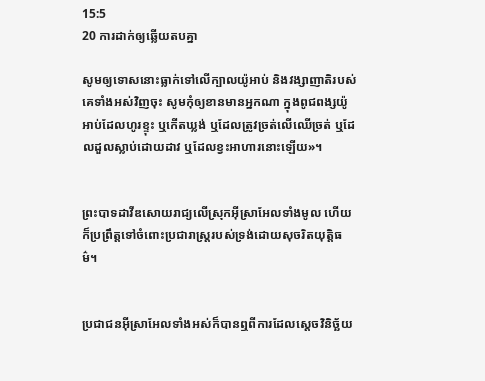15:5
20 ការដាក់ឲ្យឆ្លើយតបគ្នា

សូមឲ្យទោសនោះធ្លាក់ទៅលើក្បាលយ៉ូអាប់ និងវង្សា‌ញាតិរបស់គេទាំងអស់វិញចុះ សូមកុំឲ្យខានមានអ្នកណា ក្នុងពូជ‌ពង្សយ៉ូអាប់ដែលហូរខ្ទុះ ឬកើតឃ្លង់ ឬដែលត្រូវច្រត់លើឈើច្រត់ ឬដែលដួលស្លាប់ដោយដាវ ឬដែលខ្វះអាហារនោះឡើយ»។


ព្រះបាទដាវីឌសោយ‌រាជ្យលើស្រុកអ៊ីស្រា‌អែលទាំងមូល ហើយក៏ប្រព្រឹត្តទៅចំពោះប្រជា‌រាស្ត្ររបស់ទ្រង់ដោយសុចរិតយុត្តិ‌ធម៌។


ប្រជាជនអ៊ីស្រា‌អែលទាំងអស់ក៏បានឮពីការដែលស្តេចវិនិច្ឆ័យ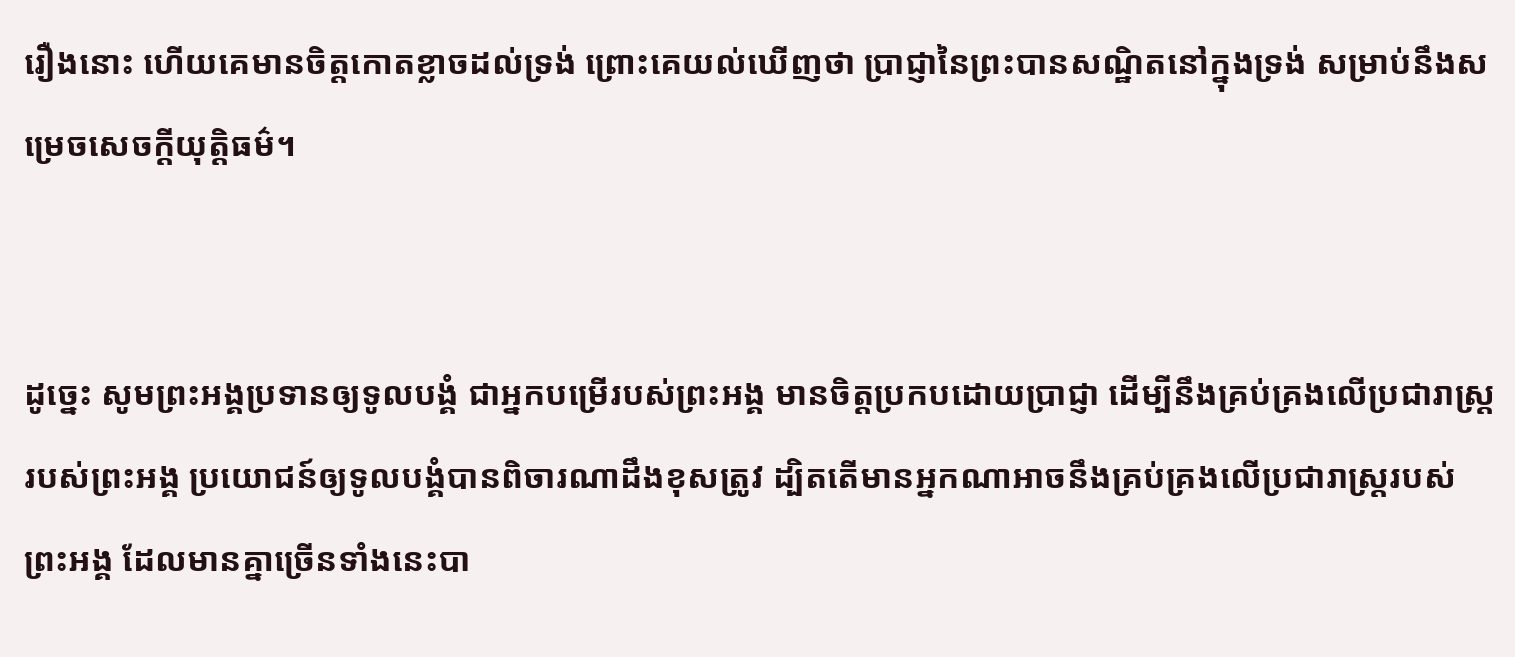រឿងនោះ ហើយគេមានចិត្តកោតខ្លាចដល់ទ្រង់ ព្រោះគេយល់ឃើញថា ប្រាជ្ញានៃព្រះបានសណ្ឋិតនៅក្នុងទ្រង់ សម្រាប់នឹងសម្រេចសេចក្ដីយុត្តិ‌ធម៌។


ដូច្នេះ សូមព្រះ‌អង្គប្រទានឲ្យទូល‌បង្គំ ជាអ្នកបម្រើរបស់ព្រះ‌អង្គ មានចិត្តប្រកបដោយប្រាជ្ញា ដើម្បីនឹងគ្រប់‌គ្រងលើប្រជា‌រាស្ត្ររបស់ព្រះ‌អង្គ ប្រយោជន៍ឲ្យទូល‌បង្គំបានពិចារ‌ណាដឹងខុសត្រូវ ដ្បិតតើមានអ្នកណាអាចនឹងគ្រប់‌គ្រងលើប្រជា‌រាស្ត្ររបស់ព្រះ‌អង្គ ដែលមានគ្នាច្រើនទាំងនេះបា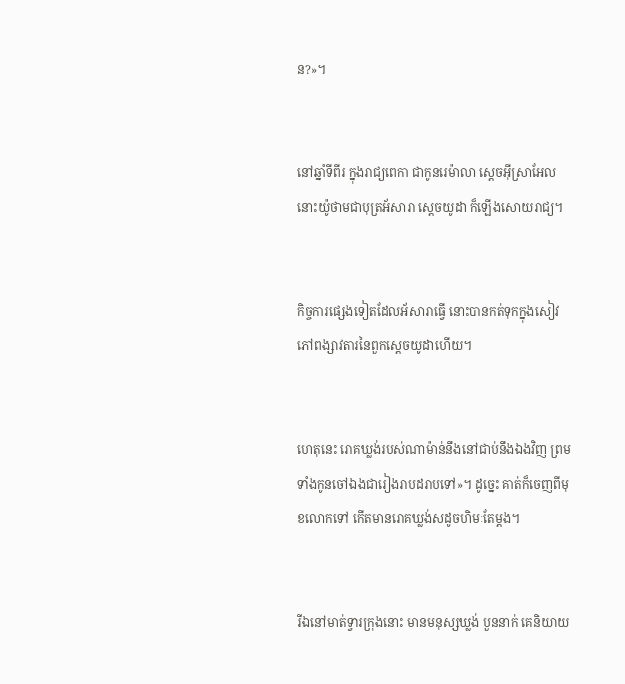ន?»។


នៅឆ្នាំទីពីរ ក្នុងរាជ្យពេកា ជាកូនរេម៉ាលា ស្តេចអ៊ីស្រា‌អែល នោះយ៉ូថាមជាបុត្រអ័សារា ស្តេចយូដា ក៏ឡើងសោយ‌រាជ្យ។


កិច្ច‌ការផ្សេងទៀតដែលអ័សារាធ្វើ នោះបានកត់ទុកក្នុងសៀវភៅពង្សាវ‌តារនៃពួកស្តេចយូដាហើយ។


ហេតុនេះ រោគឃ្លង់របស់ណាម៉ាន់នឹងនៅជាប់នឹងឯងវិញ ព្រមទាំងកូនចៅឯងជារៀង‌រាបដរាបទៅ»។ ដូច្នេះ គាត់ក៏ចេញពីមុខលោកទៅ កើតមានរោគឃ្លង់សដូចហិមៈតែម្តង។


រីឯនៅមាត់ទ្វារក្រុងនោះ មានមនុស្សឃ្លង់ បួននាក់ គេនិយាយ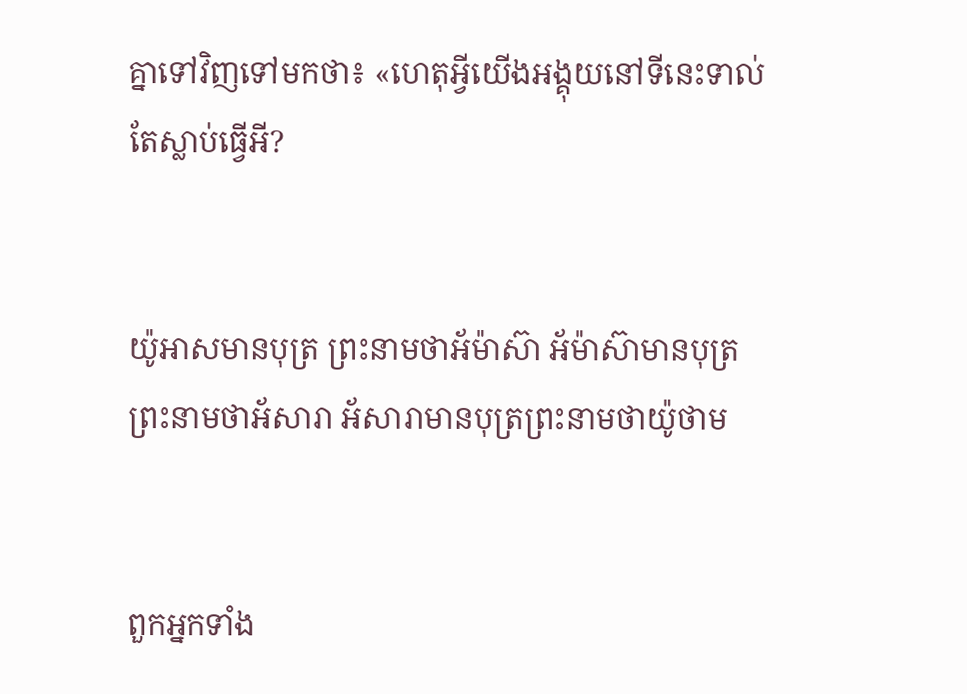គ្នាទៅវិញទៅមកថា៖ «ហេតុអ្វីយើងអង្គុយនៅទីនេះទាល់តែស្លាប់ធ្វើអី?


យ៉ូអាសមានបុត្រ ព្រះ‌នាមថាអ័ម៉ា‌ស៊ា អ័ម៉ាស៊ាមានបុត្រ ព្រះ‌នាមថាអ័សារា អ័សារាមានបុត្រព្រះ‌នាមថាយ៉ូថាម


ពួកអ្នកទាំង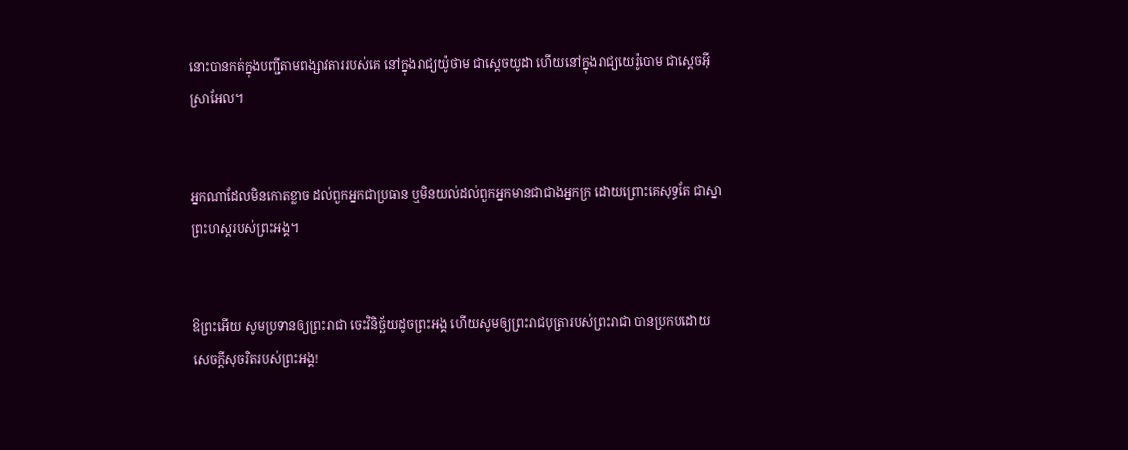នោះបានកត់ក្នុងបញ្ជីតាមពង្សាវ‌តាររបស់គេ នៅក្នុងរាជ្យយ៉ូថាម ជាស្តេចយូដា ហើយនៅក្នុងរាជ្យយេរ៉ូ‌បោម ជាស្តេចអ៊ីស្រា‌អែល។


អ្នកណាដែលមិនកោតខ្លាច ដល់ពួកអ្នកជាប្រធាន ឬមិនយល់ដល់ពួកអ្នកមានជាជាងអ្នកក្រ ដោយព្រោះគេសុទ្ធតែ ជាស្នាព្រះ‌ហស្តរបស់ព្រះ‌អង្គ។


ឱព្រះអើយ សូមប្រទានឲ្យព្រះរាជា ចេះវិនិច្ឆ័យដូចព្រះ‌អង្គ ហើយសូមឲ្យព្រះ‌រាជបុត្រារបស់ព្រះរាជា បានប្រកបដោយសេចក្ដីសុចរិតរបស់ព្រះ‌អង្គ!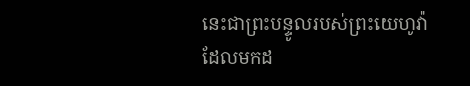នេះជាព្រះ‌បន្ទូលរបស់ព្រះ‌យេហូវ៉ា ដែលមកដ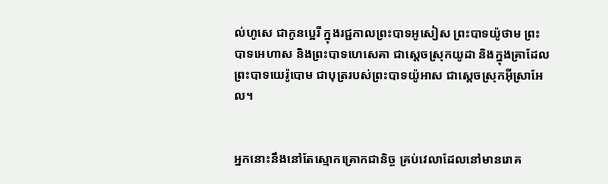ល់ហូសេ ជាកូនប្អេរី ក្នុងរជ្ជ‌កាលព្រះបាទអូសៀស ព្រះបាទយ៉ូថាម ព្រះបាទអេហាស និងព្រះបាទហេ‌សេ‌គា ជាស្តេចស្រុកយូដា និងក្នុងគ្រាដែលព្រះបាទយេរ៉ូ‌បោម ជាបុត្ររបស់ព្រះបាទយ៉ូអាស ជាស្តេចស្រុកអ៊ីស្រា‌អែល។


អ្នកនោះនឹងនៅតែស្មោក‌គ្រោកជា‌និច្ច គ្រប់វេលាដែលនៅមានរោគ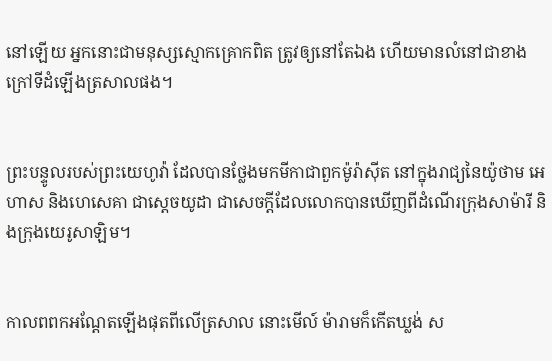នៅឡើយ អ្នកនោះជាមនុស្សស្មោក‌គ្រោកពិត ត្រូវឲ្យនៅតែឯង ហើយមានលំនៅជាខាងក្រៅទីដំឡើងត្រសាលផង។


ព្រះ‌បន្ទូលរបស់ព្រះ‌យេហូវ៉ា ដែលបានថ្លែងមកមីកាជាពួកម៉ូរ៉ាស៊ីត នៅក្នុងរាជ្យនៃយ៉ូថាម អេហាស និងហេ‌សេ‌គា ជាស្តេចយូដា ជាសេចក្ដីដែលលោកបានឃើញពីដំណើរក្រុងសាម៉ារី និងក្រុងយេរូ‌សាឡិម។


កាលពពកអណ្ដែតឡើងផុតពីលើត្រសាល នោះមើល៍ ម៉ារាមក៏កើតឃ្លង់ ស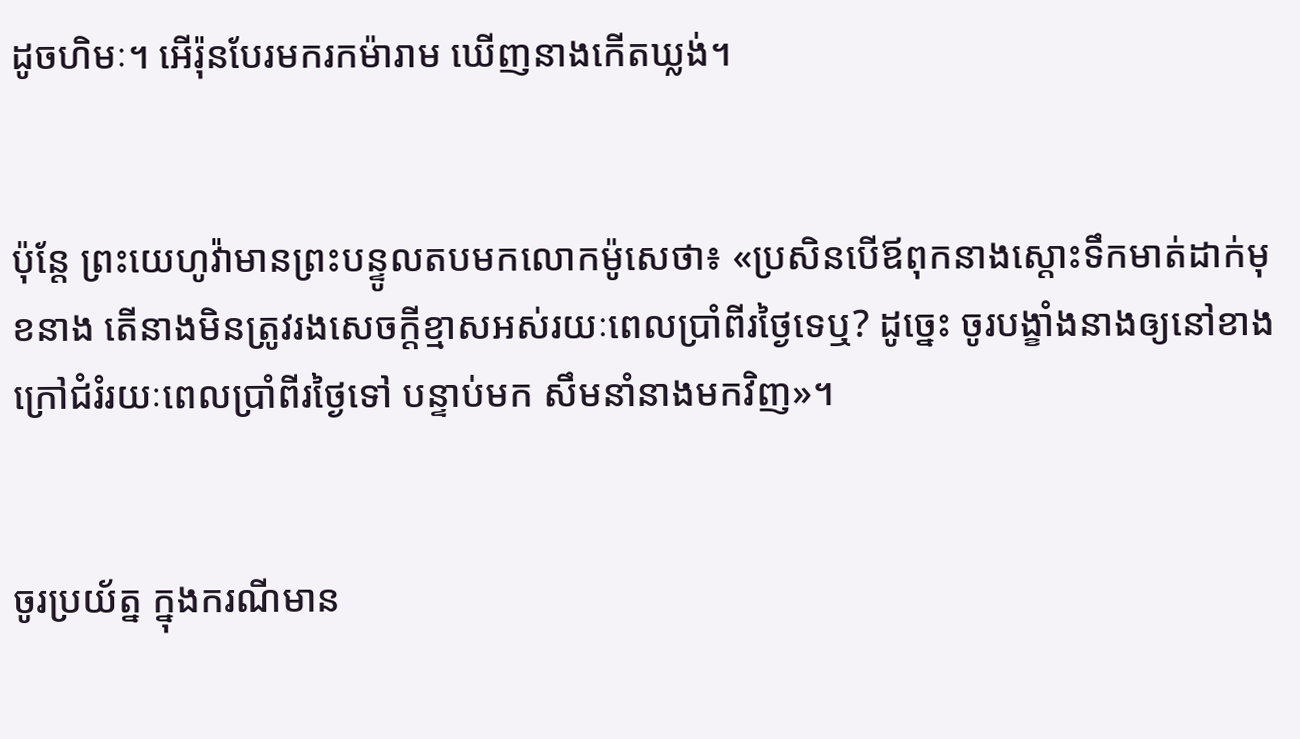ដូចហិមៈ។ អើរ៉ុនបែរមករកម៉ារាម ឃើញនាងកើតឃ្លង់។


ប៉ុន្តែ ព្រះ‌យេហូវ៉ាមានព្រះ‌បន្ទូលតបមកលោកម៉ូសេថា៖ «ប្រសិន‌បើឪពុកនាងស្តោះទឹកមាត់ដាក់មុខនាង តើនាងមិនត្រូវរងសេចក្ដីខ្មាសអស់រយៈពេលប្រាំពីរថ្ងៃទេឬ? ដូច្នេះ ចូរបង្ខាំងនាងឲ្យនៅខាងក្រៅជំរំរយៈពេលប្រាំពីរថ្ងៃទៅ បន្ទាប់មក សឹមនាំនាងមកវិញ»។


ចូរប្រយ័ត្ន ក្នុងករណីមាន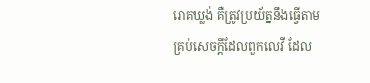រោគឃ្លង់ គឺត្រូវប្រយ័ត្ននឹងធ្វើតាមគ្រប់សេចក្ដីដែលពួកលេវី ដែល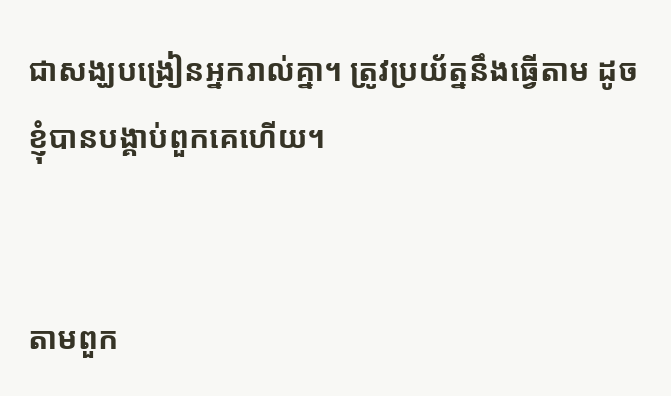ជាសង្ឃបង្រៀនអ្នករាល់គ្នា។ ត្រូវប្រយ័ត្ននឹងធ្វើតាម ដូចខ្ញុំបានបង្គាប់ពួក‌គេហើយ។


តាមពួក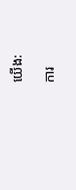យើង:

ការ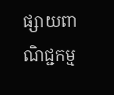ផ្សាយពាណិជ្ជកម្ម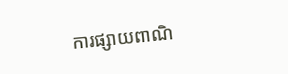ការផ្សាយពាណិ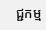ជ្ជកម្ម